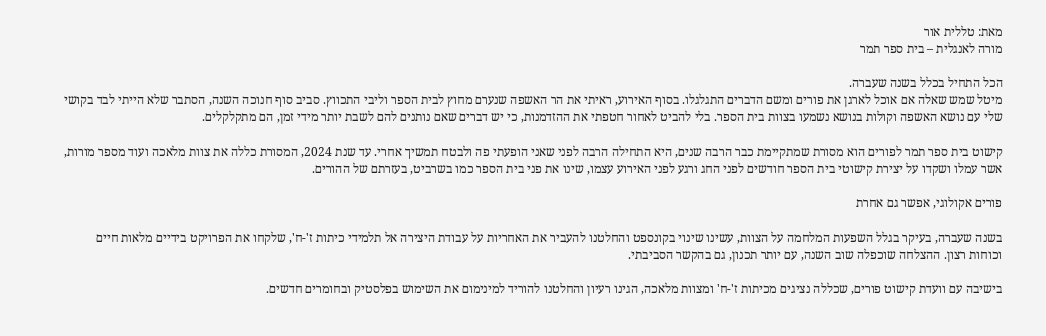מאת: טללית אור
מורה לאנגלית – בית ספר תמר

הכל התחיל בכלל בשנה שעברה.
מיטל שמש שאלה אם אוכל לארגן את פורים ומשם הדברים התגלגלו. בסוף האירוע, ראיתי את הר האשפה שנערם מחוץ לבית הספר וליבי התכווץ. סביב סוף חנוכה השנה, הסתבר שלא הייתי לבד בקושי שלי עם נושא האשפה וקולות בנושא נשמעו בצוות בית הספר. בלי להביט לאחור חטפתי את ההזדמנות, כי יש דברים שאם נותנים להם לשבת יותר מידי זמן, הם מתקלקלים.

קישוט בית ספר תמר לפורים הוא מסורת שמתקיימת כבר הרבה שנים, היא התחילה הרבה לפני שאני הופעתי פה ולבטח תמשיך אחרי. עד שנת 2024, המסורת כללה את צוות מלאכה ועוד מספר מורות, אשר עמלו ושקדו על יצירת קישוטי בית הספר חודשים לפני החג ורגע לפני האירוע עצמו, שינו את פני בית הספר כמו בשרביט, בעזרתם של ההורים.

פורים אקולוגי, אפשר גם אחרת

בשנה שעברה, בעיקר בגלל השפעות המלחמה על הצוות, עשינו שינוי בקונספט והחלטנו להעביר את האחריות על עבודת היצירה אל תלמידי כיתות ז'-ח', שלקחו את הפרויקט בידיים מלאות חיים וכוחות רצון. ההצלחה שוכפלה שוב השנה, עם יותר תכנון, גם בהקשר הסביבתי.

בישיבה עם וועדת קישוט פורים, שכללה נציגים מכיתות ז'-ח' ומצוות מלאכה, הגינו רעיון והחלטנו להוריד למינימום את השימוש בפלסטיק ובחומרים חדשים.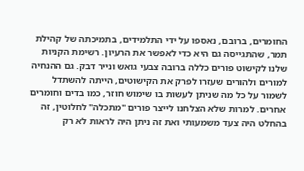החומרים, ברובם, נאספו על ידי התלמידים, בתמיכתה של קהילת תמר, שהתגייסה גם היא כדי לאפשר את הרעיון. רשימת הקניות שלנו לקישוט פורים כללה ברובה צבעי גואש ונייר דבק. גם ההנחיה למורים ולהורים שעזרו לפרק את הקישוטים, הייתה להשתדל לשמור על כל מה שניתן לעשות בו שימוש חוזר, כמו בדים וחומרים אחרים. למרות שלא הצלחנו לייצר פורים "מתכלה" לחלוטין, זה בהחלט היה צעד משמעותי ואת זה ניתן היה לראות לא רק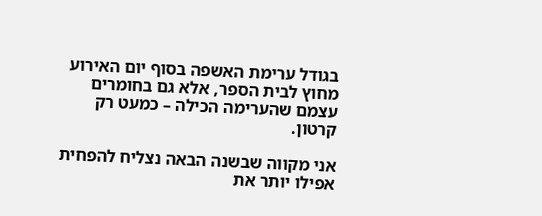בגודל ערימת האשפה בסוף יום האירוע מחוץ לבית הספר, אלא גם בחומרים עצמם שהערימה הכילה – כמעט רק קרטון.

אני מקווה שבשנה הבאה נצליח להפחית אפילו יותר את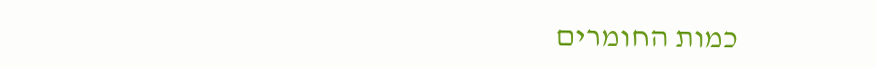כמות החומרים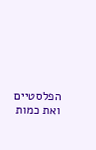הפלסטיים ואת כמות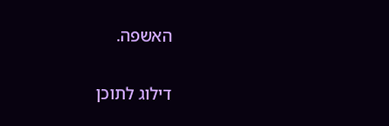האשפה.

דילוג לתוכן